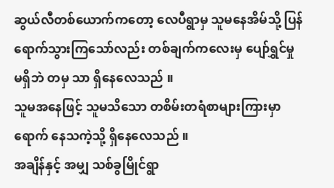ဆွယ်လီတစ်ယောက်ကတော့ လေပီရွာမှ သူမနေအိမ်သို့ ပြန်ရောက်သွားကြသော်လည်း တစ်ချက်ကလေးမှ ပျော်ရွှင်မှုမရှိဘဲ တမှ သာ ရှိနေလေသည် ။
သူမအနေဖြင့် သူမသိသော တစိမ်းတရံစာများကြားမှာ ရောက် နေသကဲ့သို့ ရှိနေလေသည် ။
အချိန်နှင့် အမျှ သစ်ခွမြိုင်ရွာ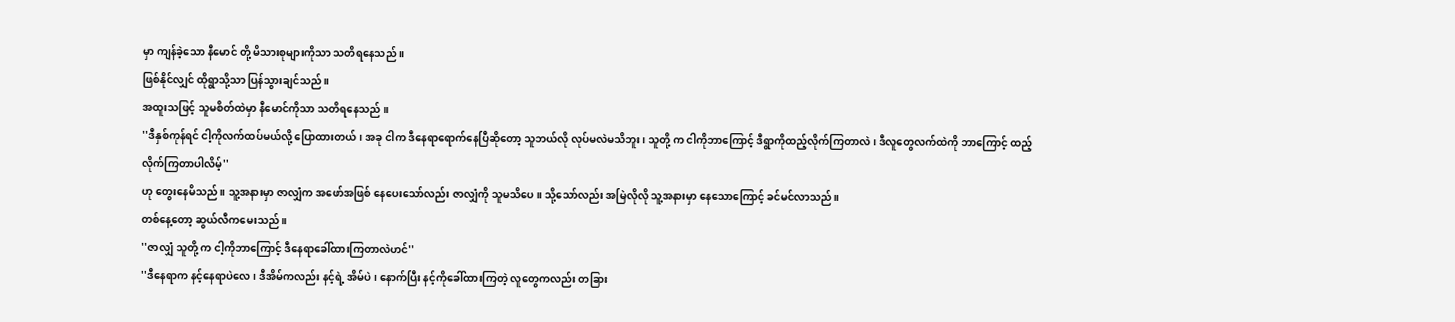မှာ ကျန်ခဲ့သော နီမောင် တို့ မိသားစုများကိုသာ သတိရနေသည် ။
ဖြစ်နိုင်လျှင် ထိုရွာသို့သာ ပြန်သွားချင်သည် ။
အထူးသဖြင့် သူမစိတ်ထဲမှာ နီမောင်ကိုသာ သတိရနေသည် ။
''ဒီနှစ်ကုန်ရင် ငါ့ကိုလက်ထပ်မယ်လို့ ပြောထားတယ်၊ အခု ငါက ဒီနေရာရောက်နေပြီဆိုတော့ သူဘယ်လို လုပ်မလဲမသိဘူး၊ သူတို့ က ငါကိုဘာကြောင့် ဒီရွာကိုထည့်လိုက်ကြတာလဲ၊ ဒီလူတွေလက်ထဲကို ဘာကြောင့် ထည့်လိုက်ကြတာပါလိမ့်''
ဟု တွေးနေမိသည် ။ သူ့အနားမှာ ဇာလျှံက အဖော်အဖြစ် နေပေးသော်လည်း ဇာလျှံကို သူမသိပေ။ သို့သော်လည်း အမြဲလိုလို သူ့အနားမှာ နေသောကြောင့် ခင်မင်လာသည် ။
တစ်နေ့တော့ ဆွယ်လီကမေးသည် ။
''ဇာလျှံ သူတို့ က ငါ့ကိုဘာကြောင့် ဒီနေရာခေါ်ထားကြတာလဲဟင်''
''ဒီနေရာက နင့်နေရာပဲလေ၊ ဒီအိမ်ကလည်း နင့်ရဲ့ အိမ်ပဲ၊ နောက်ပြီး နင့်ကိုခေါ်ထားကြတဲ့ လူတွေကလည်း တခြား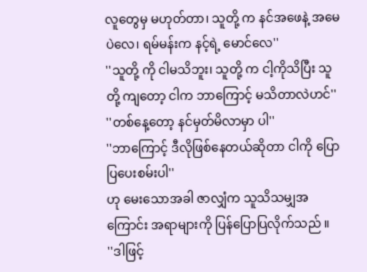လူတွေမှ မဟုတ်တာ၊ သူတို့ က နင်အဖေနဲ့ အမေပဲလေ၊ ရမ်မန်းက နင့်ရဲ့ မောင်လေ''
''သူတို့ ကို ငါမသိဘူး၊ သူတို့ က ငါ့ကိုသိပြီး သူတို့ ကျတော့ ငါက ဘာကြောင့် မသိတာလဲဟင်''
''တစ်နေ့တော့ နင်မှတ်မိလာမှာ ပါ''
''ဘာကြောင့် ဒီလိုဖြစ်နေတယ်ဆိုတာ ငါကို ပြောပြပေးစမ်းပါ''
ဟု မေးသောအခါ ဇာလျှံက သူသိသမျှအကြောင်း အရာများကို ပြန်ပြောပြလိုက်သည် ။
''ဒါဖြင့်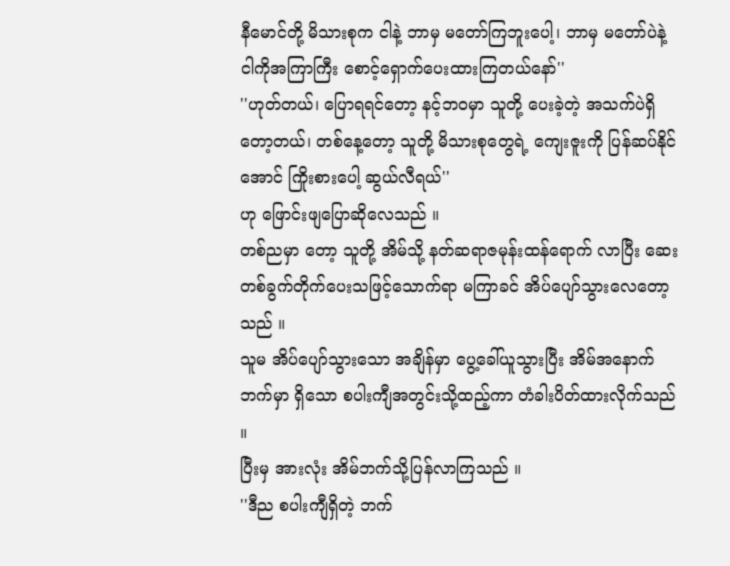နီမောင်တို့ မိသားစုက ငါနဲ့ ဘာမှ မတော်ကြဘူးပေါ့၊ ဘာမှ မတော်ပဲနဲ့ ငါကိုအကြာကြီး စောင့်ရှောက်ပေးထားကြတယ်နော်''
''ဟုတ်တယ်၊ ပြောရရင်တော့ နင့်ဘဝမှာ သူတို့ ပေးခဲ့တဲ့ အသက်ပဲရှိတော့တယ်၊ တစ်နေ့တော့ သူတို့ မိသားစုတွေရဲ့ ကျေးဇူးကို ပြန်ဆပ်နိုင်အောင် ကြိုးစားပေါ့ ဆွယ်လီရယ်''
ဟု ဖြောင်းဖျပြောဆိုလေသည် ။
တစ်ညမှာ တော့ သူတို့ အိမ်သို့ နတ်ဆရာဇမုန်းထန်ရောက် လာပြီး ဆေးတစ်ခွက်တိုက်ပေးသဖြင့်သောက်ရာ မကြာခင် အိပ်ပျော်သွားလေတော့သည် ။
သူမ အိပ်ပျော်သွားသော အချိန်မှာ ပွေ့ခေါ်ယူသွားပြီး အိမ်အနောက်ဘက်မှာ ရှိသော စပါးကျီအတွင်းသို့ထည့်ကာ တံခါးပိတ်ထားလိုက်သည် ။
ပြီးမှ အားလုံး အိမ်ဘက်သို့ပြန်လာကြသည် ။
''ဒီည စပါးကျီရှိတဲ့ ဘက်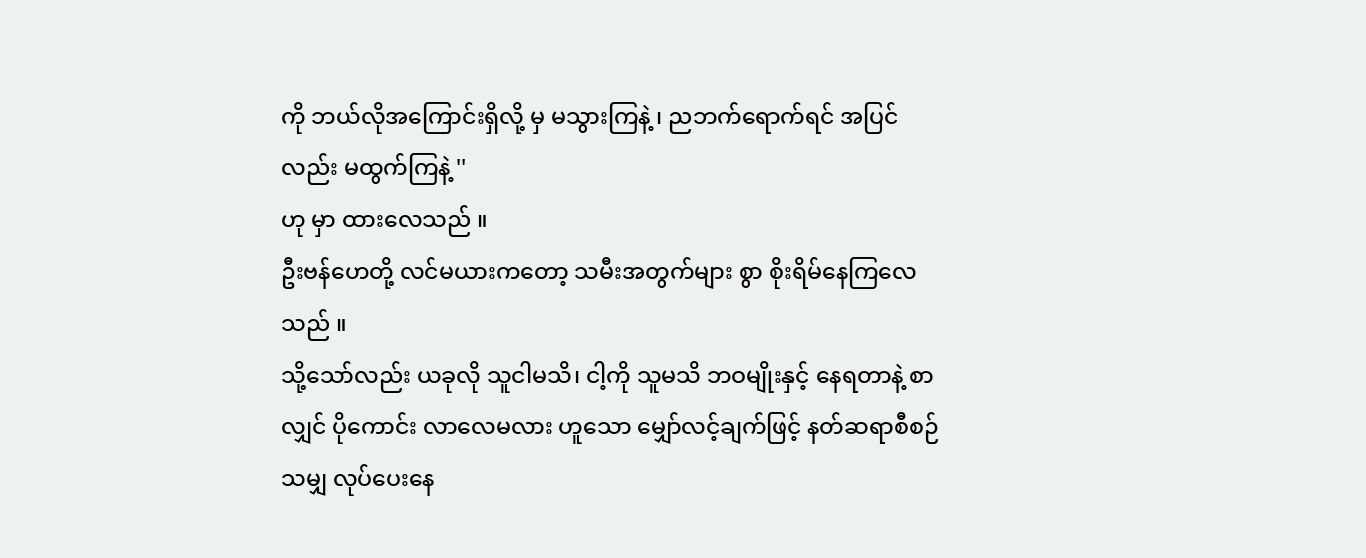ကို ဘယ်လိုအကြောင်းရှိလို့ မှ မသွားကြနဲ့ ၊ ညဘက်ရောက်ရင် အပြင်လည်း မထွက်ကြနဲ့ ''
ဟု မှာ ထားလေသည် ။
ဦးဗန်ဟေတို့ လင်မယားကတော့ သမီးအတွက်များ စွာ စိုးရိမ်နေကြလေသည် ။
သို့သော်လည်း ယခုလို သူငါမသိ၊ ငါ့ကို သူမသိ ဘဝမျိုးနှင့် နေရတာနဲ့ စာလျှင် ပိုကောင်း လာလေမလား ဟူသော မျှော်လင့်ချက်ဖြင့် နတ်ဆရာစီစဉ်သမျှ လုပ်ပေးနေ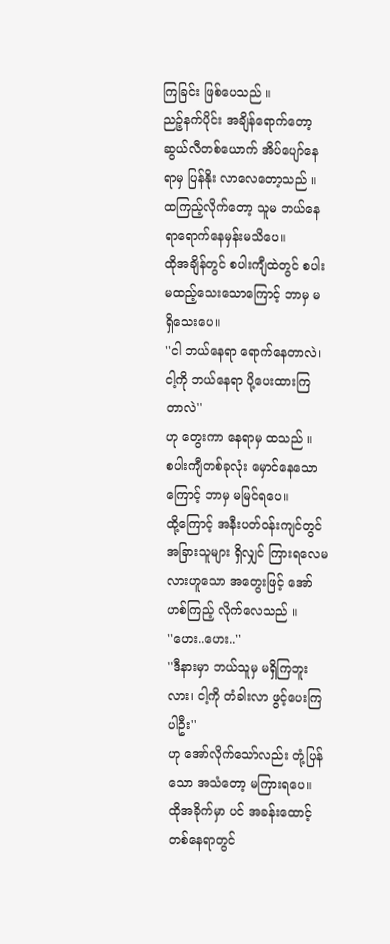ကြခြင်း ဖြစ်ပေသည် ။
ညဉ့်နက်ပိုင်း အချိန်ရောက်တော့ ဆွယ်လီတစ်ယောက် အိပ်ပျော်နေရာမှ ပြန်နိုး လာလေတော့သည် ။
ထကြည့်လိုက်တော့ သူမ ဘယ်နေရာရောက်နေမှန်းမသိပေ။
ထိုအချိန်တွင် စပါးကျီထဲတွင် စပါးမထည့်သေးသောကြောင့် ဘာမှ မရှိသေးပေ။
''ငါ ဘယ်နေရာ ရောက်နေတာလဲ၊ ငါ့ကို ဘယ်နေရာ ပို့ပေးထားကြတာလဲ''
ဟု တွေးကာ နေရာမှ ထသည် ။
စပါးကျီတစ်ခုလုံး မှောင်နေသောကြောင့် ဘာမှ မမြင်ရပေ။
ထို့ကြောင့် အနီးပတ်ဝန်းကျင်တွင် အခြားသူများ ရှိလျှင် ကြားရလေမလားဟူသော အတွေးဖြင့် အော်ဟစ်ကြည့် လိုက်လေသည် ။
''ဟေး..ဟေး..''
''ဒီနားမှာ ဘယ်သူမှ မရှိကြဘူးလား၊ ငါ့ကို တံခါးလာ ဖွင့်ပေးကြပါဦး''
ဟု အော်လိုက်သော်လည်း တုံ့ပြန်သော အသံတော့ မကြားရပေ။
ထိုအခိုက်မှာ ပင် အခန်းထောင့်တစ်နေရာတွင်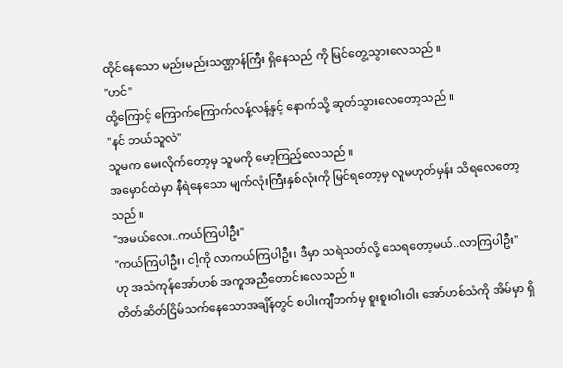ထိုင်နေသော မည်းမည်းသဏ္ဌာန်ကြီး ရှိနေသည် ကို မြင်တွေ့သွားလေသည် ။
''ဟင်''
ထို့ကြောင့် ကြောက်ကြောက်လန့်လန့်နှင့် နောက်သို့ ဆုတ်သွားလေတော့သည် ။
''နင် ဘယ်သူလဲ''
သူမက မေးလိုက်တော့မှ သူမကို မော့ကြည့်လေသည် ။
အမှောင်ထဲမှာ နီရဲနေသော မျက်လုံးကြီးနှစ်လုံးကို မြင်ရတော့မှ လူမဟုတ်မှန်း သိရလေတော့သည် ။
''အမယ်လေး..ကယ်ကြပါဦး''
''ကယ်ကြပါဦး၊ ငါ့ကို လာကယ်ကြပါဦး၊ ဒီမှာ သရဲသတ်လို့ သေရတော့မယ်..လာကြပါဦး''
ဟု အသံကုန်အော်ဟစ် အကူအညီတောင်းလေသည် ။
တိတ်ဆိတ်ငြိမ်သက်နေသောအချိန်တွင် စပါးကျီဘက်မှ စူးစူးဝါးဝါး အော်ဟစ်သံကို အိမ်မှာ ရှိ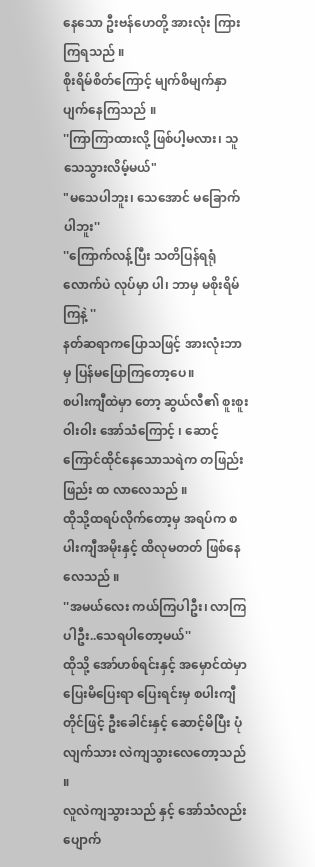နေသော ဦးဗန်ဟေတို့ အားလုံး ကြားကြရသည် ။
စိုးရိမ်စိတ်ကြောင့် မျက်စိမျက်နှာ ပျက်နေကြသည် ။
''ကြာကြာထားလို့ ဖြစ်ပါ့မလား၊ သူသေသွားလိမ့်မယ်"
"မသေပါဘူး၊ သေအောင် မခြောက်ပါဘူး''
''ကြောက်လန့်ပြီး သတိပြန်ရရုံလောက်ပဲ လုပ်မှာ ပါ၊ ဘာမှ မစိုးရိမ်ကြနဲ့ ''
နတ်ဆရာကပြောသဖြင့် အားလုံးဘာမှ ပြန်မပြောကြတော့ပေ။
စပါးကျီထဲမှာ တော့ ဆွယ်လီ၏ စူးစူးဝါးဝါး အော်သံကြောင့် ၊ ဆောင့်ကြောင်ထိုင်နေသောသရဲက တဖြည်းဖြည်း ထ လာလေသည် ။
ထိုသို့ထရပ်လိုက်တော့မှ အရပ်က စပါးကျီအမိုးနှင့် ထိလုမတတ် ဖြစ်နေလေသည် ။
''အမယ်လေး ကယ်ကြပါဦး၊ လာကြပါဦး..သေရပါတော့မယ်''
ထိုသို့ အော်ဟစ်ရင်းနှင့် အမှောင်ထဲမှာ ပြေးမိပြေးရာ ပြေးရင်းမှ စပါးကျီတိုင်ဖြင့် ဦးခေါင်းနှင့် ဆောင့်မိပြီး ပုံလျက်သား လဲကျသွားလေတော့သည် ။
လူလဲကျသွားသည် နှင့် အော်သံလည်း ပျောက်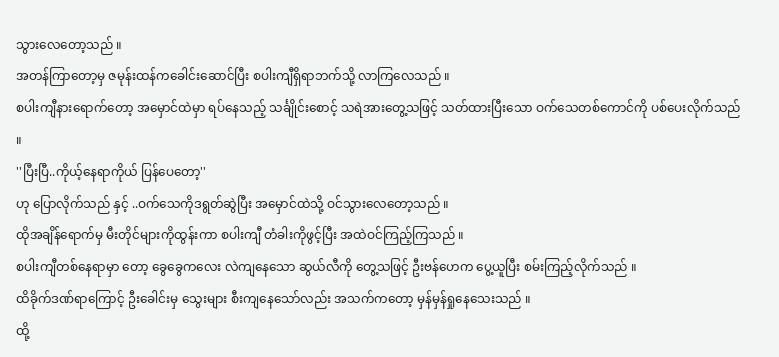သွားလေတော့သည် ။
အတန်ကြာတော့မှ ဇမုန်းထန်ကခေါင်းဆောင်ပြီး စပါးကျီရှိရာဘက်သို့ လာကြလေသည် ။
စပါးကျီနားရောက်တော့ အမှောင်ထဲမှာ ရပ်နေသည့် သင်္ချိုင်းစောင့် သရဲအားတွေ့သဖြင့် သတ်ထားပြီးသော ဝက်သေတစ်ကောင်ကို ပစ်ပေးလိုက်သည် ။
''ပြီးပြီ..ကိုယ့်နေရာကိုယ် ပြန်ပေတော့''
ဟု ပြောလိုက်သည် နှင့် ..ဝက်သေကိုဒရွတ်ဆွဲပြီး အမှောင်ထဲသို့ ဝင်သွားလေတော့သည် ။
ထိုအချိန်ရောက်မှ မီးတိုင်များကိုထွန်းကာ စပါးကျီ တံခါးကိုဖွင့်ပြီး အထဲဝင်ကြည့်ကြသည် ။
စပါးကျီတစ်နေရာမှာ တော့ ခွေခွေကလေး လဲကျနေသော ဆွယ်လီကို တွေ့သဖြင့် ဦးဗန်ဟေက ပွေ့ယူပြီး စမ်းကြည့်လိုက်သည် ။
ထိခိုက်ဒဏ်ရာကြောင့် ဦးခေါင်းမှ သွေးများ စီးကျနေသော်လည်း အသက်ကတော့ မှန်မှန်ရှုနေသေးသည် ။
ထို့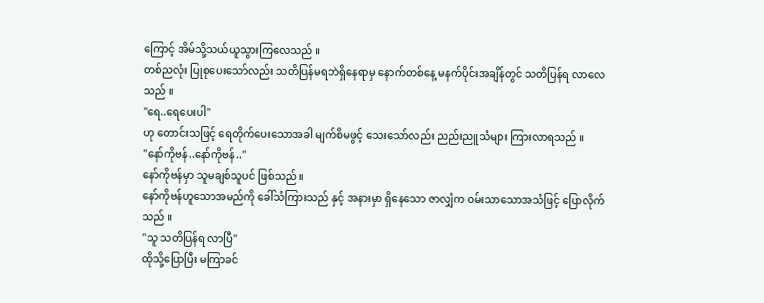ကြောင့် အိမ်သို့သယ်ယူသွားကြလေသည် ။
တစ်ညလုံး ပြုစုပေးသော်လည်း သတိပြန်မရဘဲရှိနေရာမှ နောက်တစ်နေ့ မနက်ပိုင်းအချိန်တွင် သတိပြန်ရ လာလေသည် ။
''ရေ..ရေပေးပါ''
ဟု တောင်းသဖြင့် ရေတိုက်ပေးသောအခါ မျက်စိမဖွင့် သေးသော်လည်း ညည်းညူသံများ ကြားလာရသည် ။
''နော်ကိုဗန်..နော်ကိုဗန်..''
နော်ကိုဗန်မှာ သူမချစ်သူပင် ဖြစ်သည် ။
နော်ကိုဗန်ဟူသောအမည်ကို ခေါ်သံကြားသည် နှင့် အနားမှာ ရှိနေသော ဇာလျှံက ဝမ်းသာသောအသံဖြင့် ပြောလိုက်သည် ။
''သူ သတိပြန်ရ လာပြီ''
ထိုသို့ပြောပြီး မကြာခင်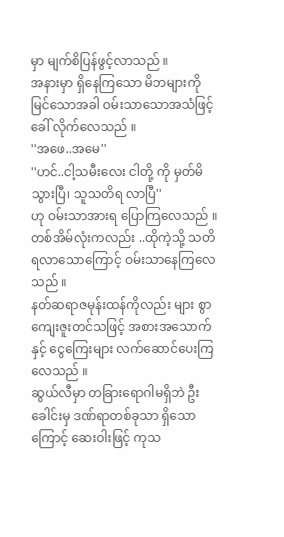မှာ မျက်စိပြန်ဖွင့်လာသည် ။
အနားမှာ ရှိနေကြသော မိဘများကို မြင်သောအခါ ဝမ်းသာသောအသံဖြင့် ခေါ် လိုက်လေသည် ။
''အဖေ..အမေ''
''ဟင်..ငါ့သမီးလေး ငါတို့ ကို မှတ်မိသွားပြီ၊ သူသတိရ လာပြီ''
ဟု ဝမ်းသာအားရ ပြောကြလေသည် ။
တစ်အိမ်လုံးကလည်း ..ထိုကဲ့သို့ သတိရလာသောကြောင့် ဝမ်းသာနေကြလေသည် ။
နတ်ဆရာဇမုန်းထန်ကိုလည်း များ စွာကျေးဇူးတင်သဖြင့် အစားအသောက်နှင့် ငွေကြေးများ လက်ဆောင်ပေးကြလေသည် ။
ဆွယ်လီမှာ တခြားရောဂါမရှိဘဲ ဦးခေါင်းမှ ဒဏ်ရာတစ်ခုသာ ရှိသောကြောင့် ဆေးဝါးဖြင့် ကုသ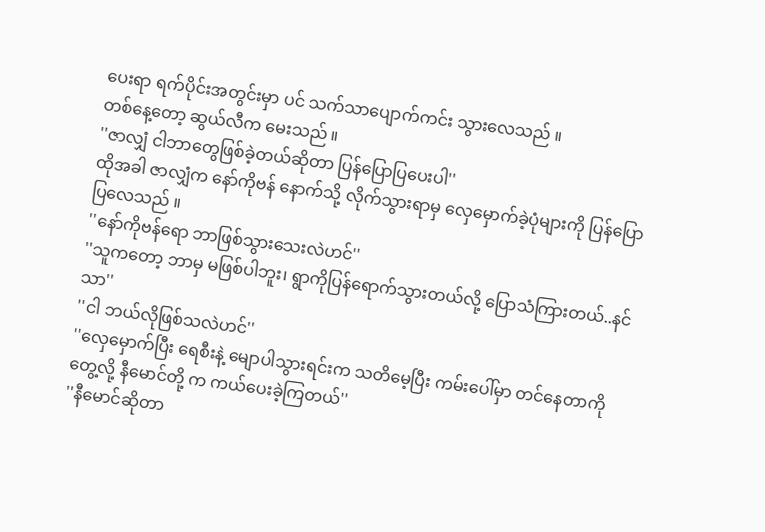ပေးရာ ရက်ပိုင်းအတွင်းမှာ ပင် သက်သာပျောက်ကင်း သွားလေသည် ။
တစ်နေ့တော့ ဆွယ်လီက မေးသည် ။
''ဇာလျှံ ငါဘာတွေဖြစ်ခဲ့တယ်ဆိုတာ ပြန်ပြောပြပေးပါ''
ထိုအခါ ဇာလျှံက နော်ကိုဗန် နောက်သို့ လိုက်သွားရာမှ လှေမှောက်ခဲ့ပုံများကို ပြန်ပြောပြလေသည် ။
''နော်ကိုဗန်ရော ဘာဖြစ်သွားသေးလဲဟင်''
''သူကတော့ ဘာမှ မဖြစ်ပါဘူး၊ ရွာကိုပြန်ရောက်သွားတယ်လို့ ပြောသံကြားတယ်..နင်သာ''
''ငါ ဘယ်လိုဖြစ်သလဲဟင်''
''လှေမှောက်ပြီး ရေစီးနဲ့ မျောပါသွားရင်းက သတိမေ့ပြီး ကမ်းပေါ်မှာ တင်နေတာကိုတွေ့လို့ နီမောင်တို့ က ကယ်ပေးခဲ့ကြတယ်''
''နီမောင်ဆိုတာ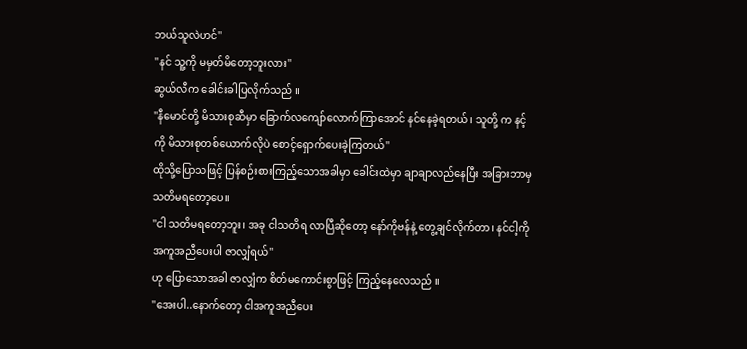ဘယ်သူလဲဟင်''
''နင် သူ့ကို မမှတ်မိတော့ဘူးလား''
ဆွယ်လီက ခေါင်းခါပြလိုက်သည် ။
''နီမောင်တို့ မိသားစုဆီမှာ ခြောက်လကျော်လောက်ကြာအောင် နင်နေခဲ့ရတယ်၊ သူတို့ က နင့်ကို မိသားစုတစ်ယောက်လိုပဲ စောင့်ရှောက်ပေးခဲ့ကြတယ်''
ထိုသို့ပြောသဖြင့် ပြန်စဉ်းစားကြည့်သောအခါမှာ ခေါင်းထဲမှာ ချာချာလည်နေပြီး အခြားဘာမှ သတိမရတော့ပေ။
''ငါ သတိမရတော့ဘူး၊ အခု ငါသတိရ လာပြီဆိုတော့ နော်ကိုဗန်နဲ့ တွေ့ချင်လိုက်တာ၊ နင်ငါ့ကို အကူအညီပေးပါ ဇာလျှံရယ်''
ဟု ပြောသောအခါ ဇာလျှံက စိတ်မကောင်းစွာဖြင့် ကြည့်နေလေသည် ။
''အေးပါ..နောက်တော့ ငါအကူအညီပေး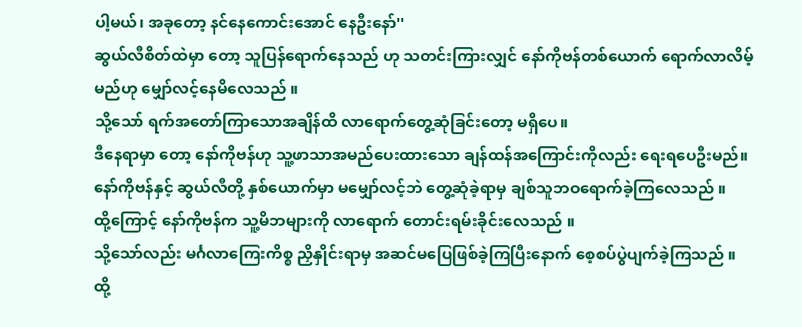ပါ့မယ်၊ အခုတော့ နင်နေကောင်းအောင် နေဦးနော်''
ဆွယ်လီစိတ်ထဲမှာ တော့ သူပြန်ရောက်နေသည် ဟု သတင်းကြားလျှင် နော်ကိုဗန်တစ်ယောက် ရောက်လာလိမ့်မည်ဟု မျှော်လင့်နေမိလေသည် ။
သို့သော် ရက်အတော်ကြာသောအချိန်ထိ လာရောက်တွေ့ဆုံခြင်းတော့ မရှိပေ။
ဒီနေရာမှာ တော့ နော်ကိုဗန်ဟု သူ့ဖာသာအမည်ပေးထားသော ချန်ထန်အကြောင်းကိုလည်း ရေးရပေဦးမည်။
နော်ကိုဗန်နှင့် ဆွယ်လီတို့ နှစ်ယောက်မှာ မမျှော်လင့်ဘဲ တွေ့ဆုံခဲ့ရာမှ ချစ်သူဘဝရောက်ခဲ့ကြလေသည် ။
ထို့ကြောင့် နော်ကိုဗန်က သူ့မိဘများကို လာရောက် တောင်းရမ်းခိုင်းလေသည် ။
သို့သော်လည်း မင်္ဂလာကြေးကိစ္စ ညှိနှိုင်းရာမှ အဆင်မပြေဖြစ်ခဲ့ကြပြီးနောက် စေ့စပ်ပွဲပျက်ခဲ့ကြသည် ။
ထို့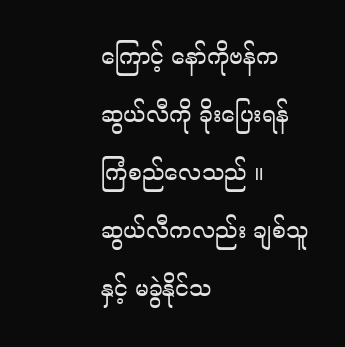ကြောင့် နော်ကိုဗန်က ဆွယ်လီကို ခိုးပြေးရန် ကြံစည်လေသည် ။
ဆွယ်လီကလည်း ချစ်သူနှင့် မခွဲနိုင်သ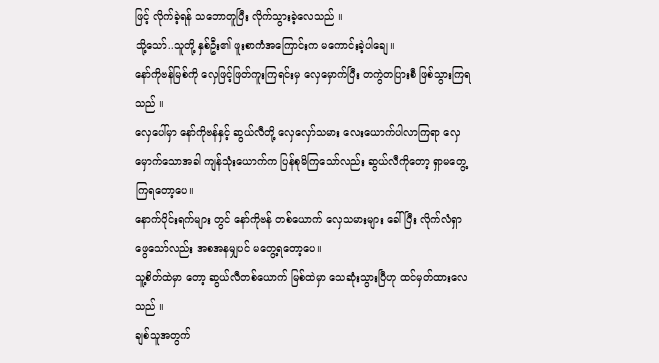ဖြင့် လိုက်ခဲ့ရန် သဘောတူပြီး လိုက်သွားခဲ့လေသည် ။
သို့သော်..သူတို့ နှစ်ဦး၏ ဖူးစာကံအကြောင်းက မကောင်းခဲ့ပါချေ။
နော်ကိုဗန်မြစ်ကို လှေဖြင့်ဖြတ်ကူးကြရင်းမှ လှေမှောက်ပြီး တကွဲတပြားစီ ဖြစ်သွားကြရသည် ။
လှေပေါ်မှာ နော်ကိုဗန်နှင့် ဆွယ်လီတို့ လှေလှော်သမား လေးယောက်ပါလာကြရာ လှေမှောက်သောအခါ ကျန်သုံးယောက်က ပြန်စုမိကြသော်လည်း ဆွယ်လီကိုတော့ ရှာမတွေ့ ကြရတော့ပေ။
နောက်ပိုင်းရက်များ တွင် နော်ကိုဗန် တစ်ယောက် လှေသမားများ ခေါ်ပြီး လိုက်လံရှာဖွေသော်လည်း အစအနမျှပင် မတွေ့ရတော့ပေ။
သူ့စိတ်ထဲမှာ တော့ ဆွယ်လီတစ်ယောက် မြစ်ထဲမှာ သေဆုံးသွားပြီဟု ထင်မှတ်ထားလေသည် ။
ချစ်သူအတွက်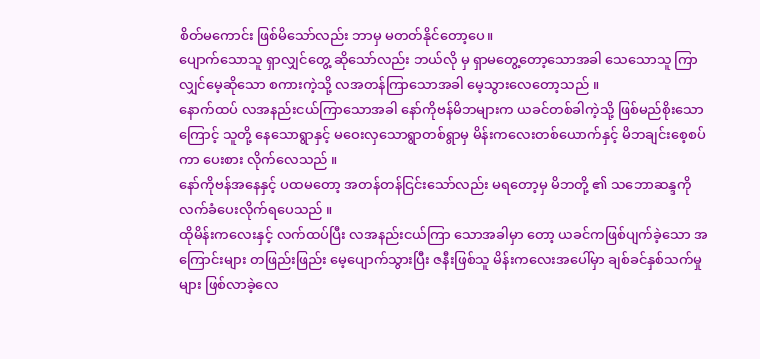စိတ်မကောင်း ဖြစ်မိသော်လည်း ဘာမှ မတတ်နိုင်တော့ပေ။
ပျောက်သောသူ ရှာလျှင်တွေ့ ဆိုသော်လည်း ဘယ်လို မှ ရှာမတွေ့တော့သောအခါ သေသောသူ ကြာလျှင်မေ့ဆိုသော စကားကဲ့သို့ လအတန်ကြာသောအခါ မေ့သွားလေတော့သည် ။
နောက်ထပ် လအနည်းငယ်ကြာသောအခါ နော်ကိုဗန်မိဘများက ယခင်တစ်ခါကဲ့သို့ ဖြစ်မည်စိုးသောကြောင့် သူတို့ နေသောရွာနှင့် မဝေးလှသောရွာတစ်ရွာမှ မိန်းကလေးတစ်ယောက်နှင့် မိဘချင်းစေ့စပ်ကာ ပေးစား လိုက်လေသည် ။
နော်ကိုဗန်အနေနှင့် ပထမတော့ အတန်တန်ငြင်းသော်လည်း မရတော့မှ မိဘတို့ ၏ သဘောဆန္ဒကို လက်ခံပေးလိုက်ရပေသည် ။
ထိုမိန်းကလေးနှင့် လက်ထပ်ပြီး လအနည်းငယ်ကြာ သောအခါမှာ တော့ ယခင်ကဖြစ်ပျက်ခဲ့သော အကြောင်းများ တဖြည်းဖြည်း မေ့ပျောက်သွားပြီး ဇနီးဖြစ်သူ မိန်းကလေးအပေါ်မှာ ချစ်ခင်နှစ်သက်မှုများ ဖြစ်လာခဲ့လေ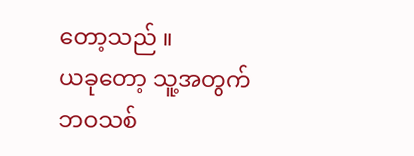တော့သည် ။
ယခုတော့ သူ့အတွက် ဘဝသစ်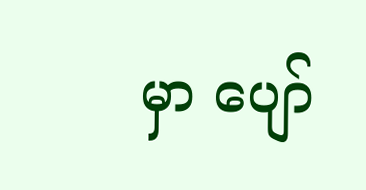မှာ ပျော်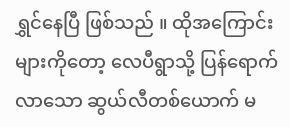ရွှင်နေပြီ ဖြစ်သည် ။ ထိုအကြောင်းများကိုတော့ လေပီရွာသို့ ပြန်ရောက်လာသော ဆွယ်လီတစ်ယောက် မ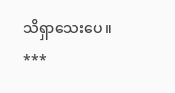သိရှာသေးပေ။
***